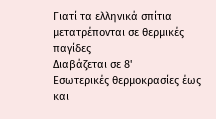Γιατί τα ελληνικά σπίτια μετατρέπονται σε θερμικές παγίδες
Διαβάζεται σε 8'
Εσωτερικές θερμοκρασίες έως και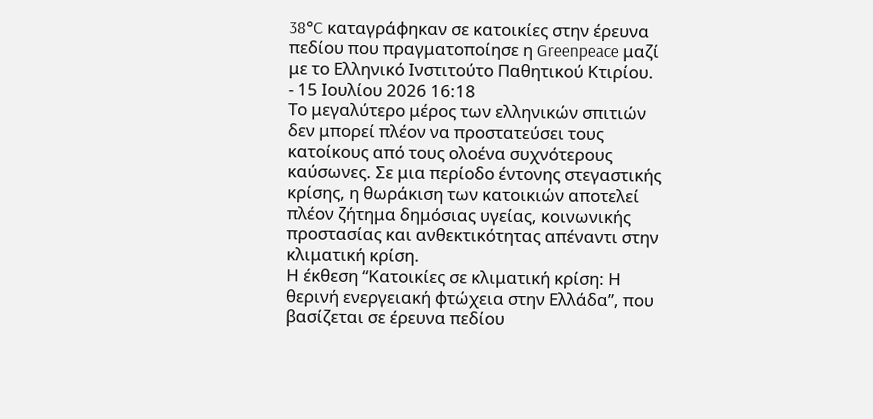38°C καταγράφηκαν σε κατοικίες στην έρευνα πεδίου που πραγματοποίησε η Greenpeace μαζί με το Ελληνικό Ινστιτούτο Παθητικού Κτιρίου.
- 15 Ιουλίου 2026 16:18
Το μεγαλύτερο μέρος των ελληνικών σπιτιών δεν μπορεί πλέον να προστατεύσει τους κατοίκους από τους ολοένα συχνότερους καύσωνες. Σε μια περίοδο έντονης στεγαστικής κρίσης, η θωράκιση των κατοικιών αποτελεί πλέον ζήτημα δημόσιας υγείας, κοινωνικής προστασίας και ανθεκτικότητας απέναντι στην κλιματική κρίση.
Η έκθεση “Κατοικίες σε κλιματική κρίση: Η θερινή ενεργειακή φτώχεια στην Ελλάδα”, που βασίζεται σε έρευνα πεδίου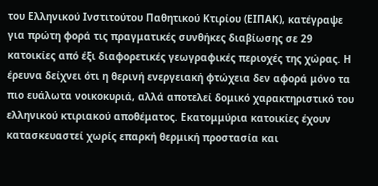του Ελληνικού Ινστιτούτου Παθητικού Κτιρίου (ΕΙΠΑΚ), κατέγραψε για πρώτη φορά τις πραγματικές συνθήκες διαβίωσης σε 29 κατοικίες από έξι διαφορετικές γεωγραφικές περιοχές της χώρας. Η έρευνα δείχνει ότι η θερινή ενεργειακή φτώχεια δεν αφορά μόνο τα πιο ευάλωτα νοικοκυριά, αλλά αποτελεί δομικό χαρακτηριστικό του ελληνικού κτιριακού αποθέματος. Εκατομμύρια κατοικίες έχουν κατασκευαστεί χωρίς επαρκή θερμική προστασία και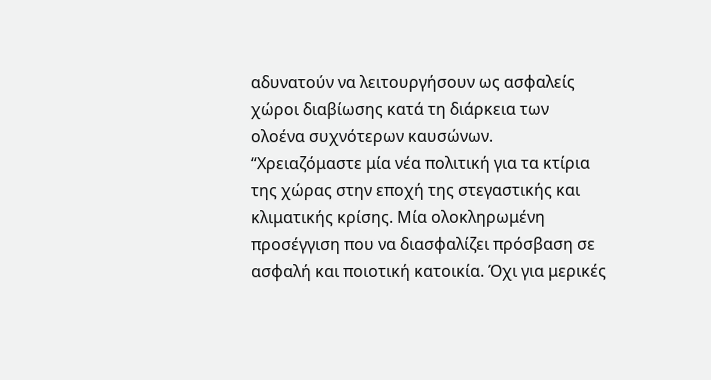αδυνατούν να λειτουργήσουν ως ασφαλείς χώροι διαβίωσης κατά τη διάρκεια των ολοένα συχνότερων καυσώνων.
“Χρειαζόμαστε μία νέα πολιτική για τα κτίρια της χώρας στην εποχή της στεγαστικής και κλιματικής κρίσης. Μία ολοκληρωμένη προσέγγιση που να διασφαλίζει πρόσβαση σε ασφαλή και ποιοτική κατοικία. Όχι για μερικές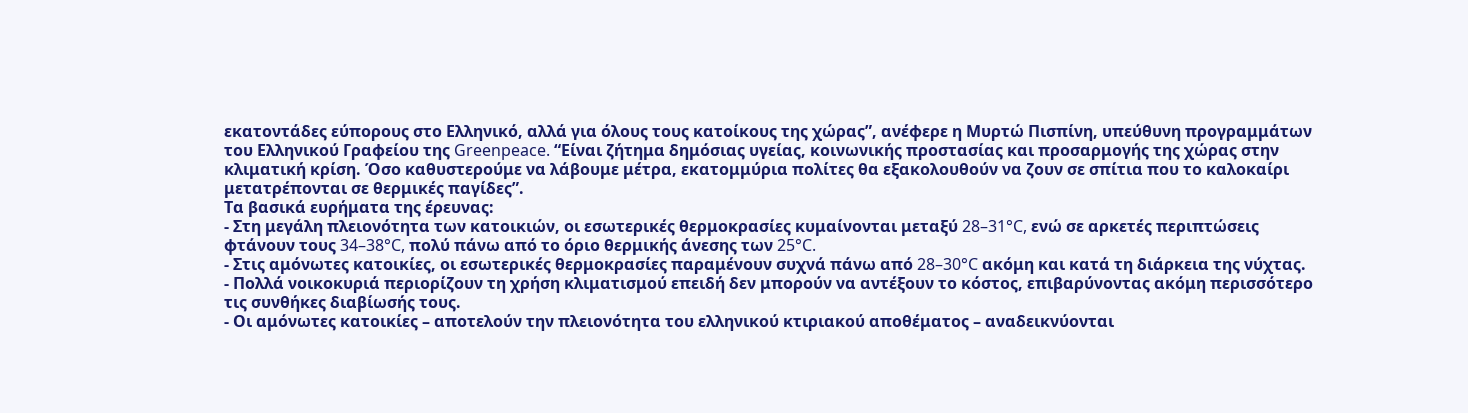εκατοντάδες εύπορους στο Ελληνικό, αλλά για όλους τους κατοίκους της χώρας”, ανέφερε η Μυρτώ Πισπίνη, υπεύθυνη προγραμμάτων του Ελληνικού Γραφείου της Greenpeace. “Είναι ζήτημα δημόσιας υγείας, κοινωνικής προστασίας και προσαρμογής της χώρας στην κλιματική κρίση. Όσο καθυστερούμε να λάβουμε μέτρα, εκατομμύρια πολίτες θα εξακολουθούν να ζουν σε σπίτια που το καλοκαίρι μετατρέπονται σε θερμικές παγίδες”.
Τα βασικά ευρήματα της έρευνας:
- Στη μεγάλη πλειονότητα των κατοικιών, οι εσωτερικές θερμοκρασίες κυμαίνονται μεταξύ 28–31°C, ενώ σε αρκετές περιπτώσεις φτάνουν τους 34–38°C, πολύ πάνω από το όριο θερμικής άνεσης των 25°C.
- Στις αμόνωτες κατοικίες, οι εσωτερικές θερμοκρασίες παραμένουν συχνά πάνω από 28–30°C ακόμη και κατά τη διάρκεια της νύχτας.
- Πολλά νοικοκυριά περιορίζουν τη χρήση κλιματισμού επειδή δεν μπορούν να αντέξουν το κόστος, επιβαρύνοντας ακόμη περισσότερο τις συνθήκες διαβίωσής τους.
- Οι αμόνωτες κατοικίες – αποτελούν την πλειονότητα του ελληνικού κτιριακού αποθέματος – αναδεικνύονται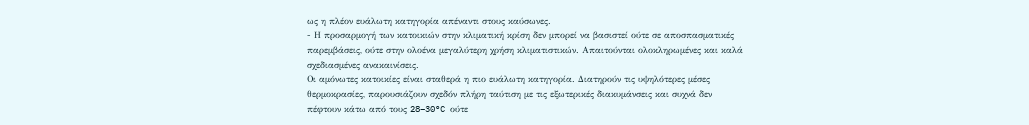ως η πλέον ευάλωτη κατηγορία απέναντι στους καύσωνες.
- Η προσαρμογή των κατοικιών στην κλιματική κρίση δεν μπορεί να βασιστεί ούτε σε αποσπασματικές παρεμβάσεις, ούτε στην ολοένα μεγαλύτερη χρήση κλιματιστικών. Απαιτούνται ολοκληρωμένες και καλά σχεδιασμένες ανακαινίσεις.
Οι αμόνωτες κατοικίες είναι σταθερά η πιο ευάλωτη κατηγορία. Διατηρούν τις υψηλότερες μέσες θερμοκρασίες, παρουσιάζουν σχεδόν πλήρη ταύτιση με τις εξωτερικές διακυμάνσεις και συχνά δεν πέφτουν κάτω από τους 28–30°C ούτε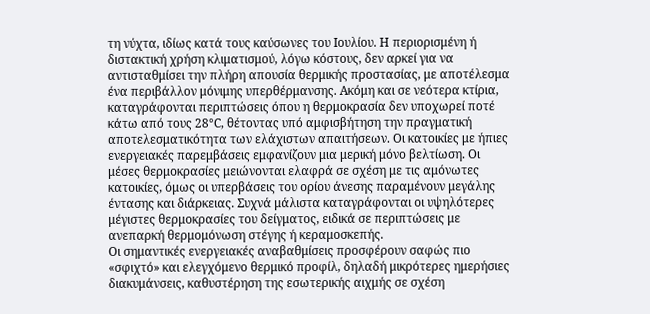τη νύχτα, ιδίως κατά τους καύσωνες του Ιουλίου. Η περιορισμένη ή διστακτική χρήση κλιματισμού, λόγω κόστους, δεν αρκεί για να αντισταθμίσει την πλήρη απουσία θερμικής προστασίας, με αποτέλεσμα ένα περιβάλλον μόνιμης υπερθέρμανσης. Ακόμη και σε νεότερα κτίρια, καταγράφονται περιπτώσεις όπου η θερμοκρασία δεν υποχωρεί ποτέ κάτω από τους 28°C, θέτοντας υπό αμφισβήτηση την πραγματική αποτελεσματικότητα των ελάχιστων απαιτήσεων. Οι κατοικίες με ήπιες ενεργειακές παρεμβάσεις εμφανίζουν μια μερική μόνο βελτίωση. Οι μέσες θερμοκρασίες μειώνονται ελαφρά σε σχέση με τις αμόνωτες κατοικίες, όμως οι υπερβάσεις του ορίου άνεσης παραμένουν μεγάλης έντασης και διάρκειας. Συχνά μάλιστα καταγράφονται οι υψηλότερες μέγιστες θερμοκρασίες του δείγματος, ειδικά σε περιπτώσεις με ανεπαρκή θερμομόνωση στέγης ή κεραμοσκεπής.
Οι σημαντικές ενεργειακές αναβαθμίσεις προσφέρουν σαφώς πιο «σφιχτό» και ελεγχόμενο θερμικό προφίλ, δηλαδή μικρότερες ημερήσιες διακυμάνσεις, καθυστέρηση της εσωτερικής αιχμής σε σχέση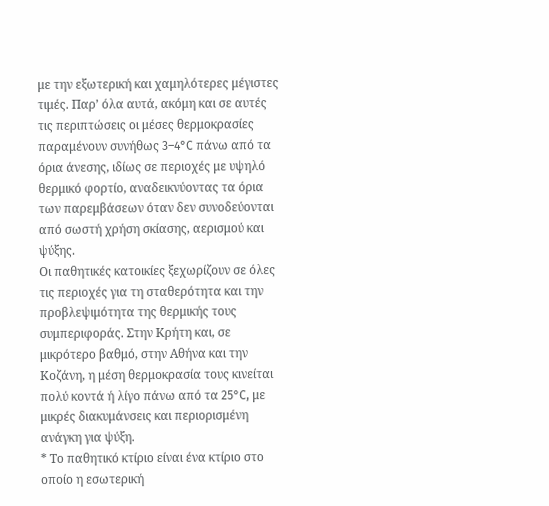με την εξωτερική και χαμηλότερες μέγιστες τιμές. Παρ’ όλα αυτά, ακόμη και σε αυτές τις περιπτώσεις οι μέσες θερμοκρασίες παραμένουν συνήθως 3–4°C πάνω από τα όρια άνεσης, ιδίως σε περιοχές με υψηλό θερμικό φορτίο, αναδεικνύοντας τα όρια των παρεμβάσεων όταν δεν συνοδεύονται από σωστή χρήση σκίασης, αερισμού και ψύξης.
Οι παθητικές κατοικίες ξεχωρίζουν σε όλες τις περιοχές για τη σταθερότητα και την προβλεψιμότητα της θερμικής τους συμπεριφοράς. Στην Κρήτη και, σε μικρότερο βαθμό, στην Αθήνα και την Κοζάνη, η μέση θερμοκρασία τους κινείται πολύ κοντά ή λίγο πάνω από τα 25°C, με μικρές διακυμάνσεις και περιορισμένη ανάγκη για ψύξη.
* Το παθητικό κτίριο είναι ένα κτίριο στο οποίο η εσωτερική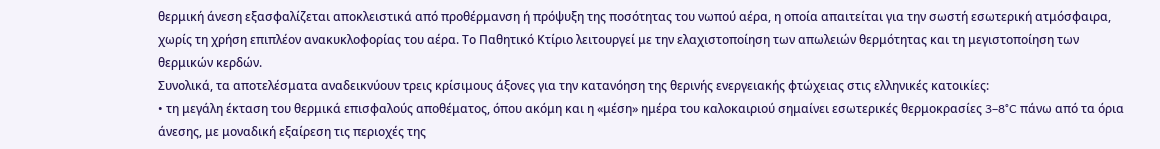θερμική άνεση εξασφαλίζεται αποκλειστικά από προθέρμανση ή πρόψυξη της ποσότητας του νωπού αέρα, η οποία απαιτείται για την σωστή εσωτερική ατμόσφαιρα, χωρίς τη χρήση επιπλέον ανακυκλοφορίας του αέρα. Το Παθητικό Κτίριο λειτουργεί με την ελαχιστοποίηση των απωλειών θερμότητας και τη μεγιστοποίηση των θερμικών κερδών.
Συνολικά, τα αποτελέσματα αναδεικνύουν τρεις κρίσιμους άξονες για την κατανόηση της θερινής ενεργειακής φτώχειας στις ελληνικές κατοικίες:
• τη μεγάλη έκταση του θερμικά επισφαλούς αποθέματος, όπου ακόμη και η «μέση» ημέρα του καλοκαιριού σημαίνει εσωτερικές θερμοκρασίες 3–8°C πάνω από τα όρια άνεσης, με μοναδική εξαίρεση τις περιοχές της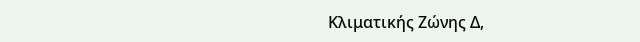Κλιματικής Ζώνης Δ,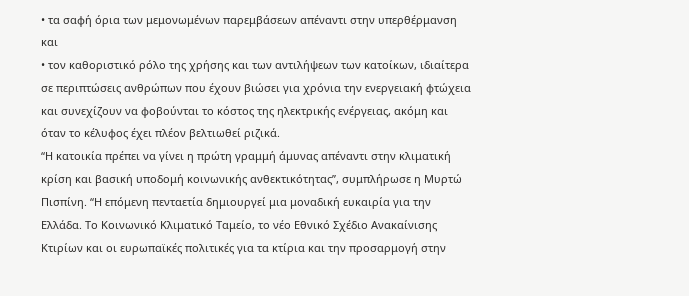• τα σαφή όρια των μεμονωμένων παρεμβάσεων απέναντι στην υπερθέρμανση και
• τον καθοριστικό ρόλο της χρήσης και των αντιλήψεων των κατοίκων, ιδιαίτερα σε περιπτώσεις ανθρώπων που έχουν βιώσει για χρόνια την ενεργειακή φτώχεια και συνεχίζουν να φοβούνται το κόστος της ηλεκτρικής ενέργειας, ακόμη και όταν το κέλυφος έχει πλέον βελτιωθεί ριζικά.
“Η κατοικία πρέπει να γίνει η πρώτη γραμμή άμυνας απέναντι στην κλιματική κρίση και βασική υποδομή κοινωνικής ανθεκτικότητας”, συμπλήρωσε η Μυρτώ Πισπίνη. “Η επόμενη πενταετία δημιουργεί μια μοναδική ευκαιρία για την Ελλάδα. Το Κοινωνικό Κλιματικό Ταμείο, το νέο Εθνικό Σχέδιο Ανακαίνισης Κτιρίων και οι ευρωπαϊκές πολιτικές για τα κτίρια και την προσαρμογή στην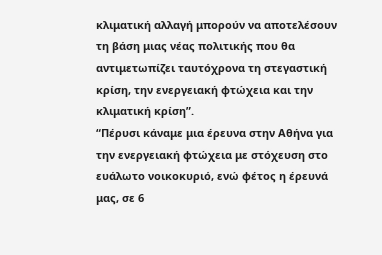κλιματική αλλαγή μπορούν να αποτελέσουν τη βάση μιας νέας πολιτικής που θα αντιμετωπίζει ταυτόχρονα τη στεγαστική κρίση, την ενεργειακή φτώχεια και την κλιματική κρίση”.
“Πέρυσι κάναμε μια έρευνα στην Αθήνα για την ενεργειακή φτώχεια με στόχευση στο ευάλωτο νοικοκυριό, ενώ φέτος η έρευνά μας, σε 6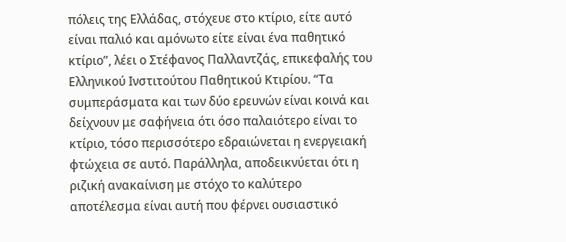πόλεις της Ελλάδας, στόχευε στο κτίριο, είτε αυτό είναι παλιό και αμόνωτο είτε είναι ένα παθητικό κτίριο”, λέει ο Στέφανος Παλλαντζάς, επικεφαλής του Ελληνικού Ινστιτούτου Παθητικού Κτιρίου. “Τα συμπεράσματα και των δύο ερευνών είναι κοινά και δείχνουν με σαφήνεια ότι όσο παλαιότερο είναι το κτίριο, τόσο περισσότερο εδραιώνεται η ενεργειακή φτώχεια σε αυτό. Παράλληλα, αποδεικνύεται ότι η ριζική ανακαίνιση με στόχο το καλύτερο αποτέλεσμα είναι αυτή που φέρνει ουσιαστικό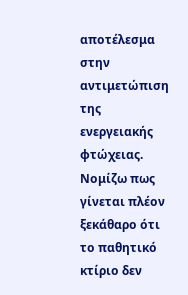αποτέλεσμα στην αντιμετώπιση της ενεργειακής φτώχειας. Νομίζω πως γίνεται πλέον ξεκάθαρο ότι το παθητικό κτίριο δεν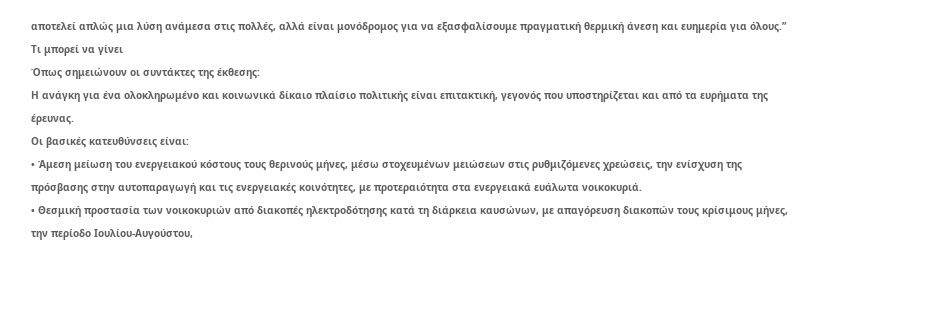αποτελεί απλώς μια λύση ανάμεσα στις πολλές, αλλά είναι μονόδρομος για να εξασφαλίσουμε πραγματική θερμική άνεση και ευημερία για όλους.”
Τι μπορεί να γίνει
Όπως σημειώνουν οι συντάκτες της έκθεσης:
Η ανάγκη για ένα ολοκληρωμένο και κοινωνικά δίκαιο πλαίσιο πολιτικής είναι επιτακτική, γεγονός που υποστηρίζεται και από τα ευρήματα της έρευνας.
Οι βασικές κατευθύνσεις είναι:
• Άμεση μείωση του ενεργειακού κόστους τους θερινούς μήνες, μέσω στοχευμένων μειώσεων στις ρυθμιζόμενες χρεώσεις, την ενίσχυση της πρόσβασης στην αυτοπαραγωγή και τις ενεργειακές κοινότητες, με προτεραιότητα στα ενεργειακά ευάλωτα νοικοκυριά.
• Θεσμική προστασία των νοικοκυριών από διακοπές ηλεκτροδότησης κατά τη διάρκεια καυσώνων, με απαγόρευση διακοπών τους κρίσιμους μήνες, την περίοδο Ιουλίου-Αυγούστου,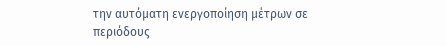την αυτόματη ενεργοποίηση μέτρων σε περιόδους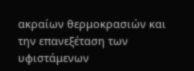ακραίων θερμοκρασιών και την επανεξέταση των υφιστάμενων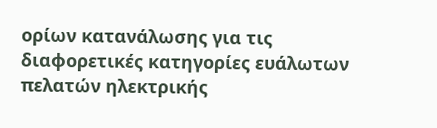ορίων κατανάλωσης για τις διαφορετικές κατηγορίες ευάλωτων πελατών ηλεκτρικής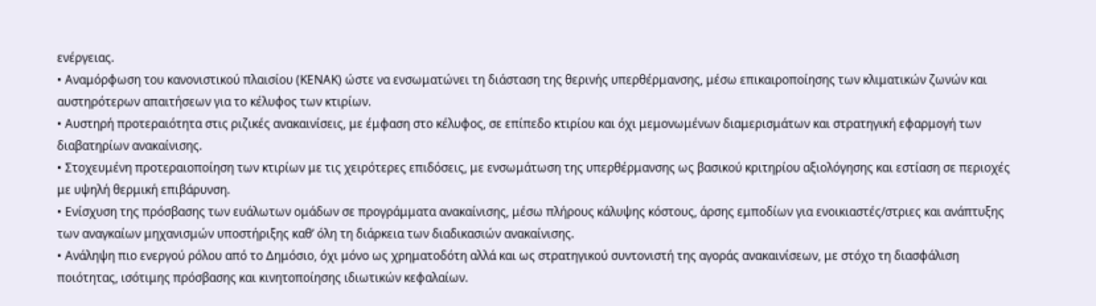ενέργειας.
• Αναμόρφωση του κανονιστικού πλαισίου (ΚΕΝΑΚ) ώστε να ενσωματώνει τη διάσταση της θερινής υπερθέρμανσης, μέσω επικαιροποίησης των κλιματικών ζωνών και αυστηρότερων απαιτήσεων για το κέλυφος των κτιρίων.
• Αυστηρή προτεραιότητα στις ριζικές ανακαινίσεις, με έμφαση στο κέλυφος, σε επίπεδο κτιρίου και όχι μεμονωμένων διαμερισμάτων και στρατηγική εφαρμογή των διαβατηρίων ανακαίνισης.
• Στοχευμένη προτεραιοποίηση των κτιρίων με τις χειρότερες επιδόσεις, με ενσωμάτωση της υπερθέρμανσης ως βασικού κριτηρίου αξιολόγησης και εστίαση σε περιοχές με υψηλή θερμική επιβάρυνση.
• Ενίσχυση της πρόσβασης των ευάλωτων ομάδων σε προγράμματα ανακαίνισης, μέσω πλήρους κάλυψης κόστους, άρσης εμποδίων για ενοικιαστές/στριες και ανάπτυξης των αναγκαίων μηχανισμών υποστήριξης καθ’ όλη τη διάρκεια των διαδικασιών ανακαίνισης.
• Ανάληψη πιο ενεργού ρόλου από το Δημόσιο, όχι μόνο ως χρηματοδότη αλλά και ως στρατηγικού συντονιστή της αγοράς ανακαινίσεων, με στόχο τη διασφάλιση ποιότητας, ισότιμης πρόσβασης και κινητοποίησης ιδιωτικών κεφαλαίων.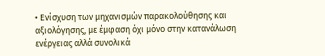• Ενίσχυση των μηχανισμών παρακολούθησης και αξιολόγησης, με έμφαση όχι μόνο στην κατανάλωση ενέργειας αλλά συνολικά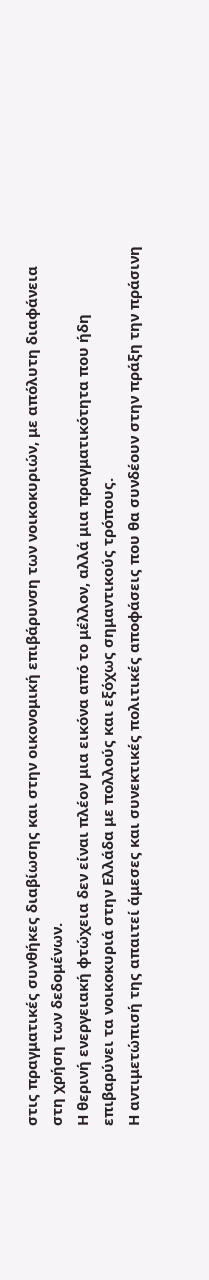στις πραγματικές συνθήκες διαβίωσης και στην οικονομική επιβάρυνση των νοικοκυριών, με απόλυτη διαφάνεια στη χρήση των δεδομένων.
Η θερινή ενεργειακή φτώχεια δεν είναι πλέον μια εικόνα από το μέλλον, αλλά μια πραγματικότητα που ήδη επιβαρύνει τα νοικοκυριά στην Ελλάδα με πολλούς και εξόχως σημαντικούς τρόπους.
Η αντιμετώπισή της απαιτεί άμεσες και συνεκτικές πολιτικές αποφάσεις που θα συνδέουν στην πράξη την πράσινη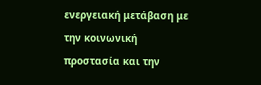ενεργειακή μετάβαση με την κοινωνική προστασία και την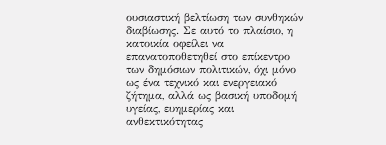ουσιαστική βελτίωση των συνθηκών διαβίωσης. Σε αυτό το πλαίσιο, η κατοικία οφείλει να επανατοποθετηθεί στο επίκεντρο των δημόσιων πολιτικών, όχι μόνο ως ένα τεχνικό και ενεργειακό ζήτημα, αλλά ως βασική υποδομή υγείας, ευημερίας και ανθεκτικότητας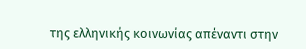της ελληνικής κοινωνίας απέναντι στην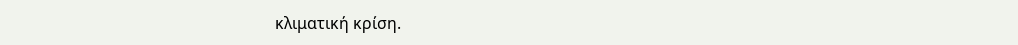κλιματική κρίση.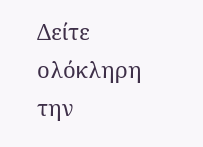Δείτε ολόκληρη την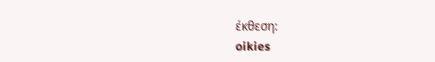έκθεση:
oikies